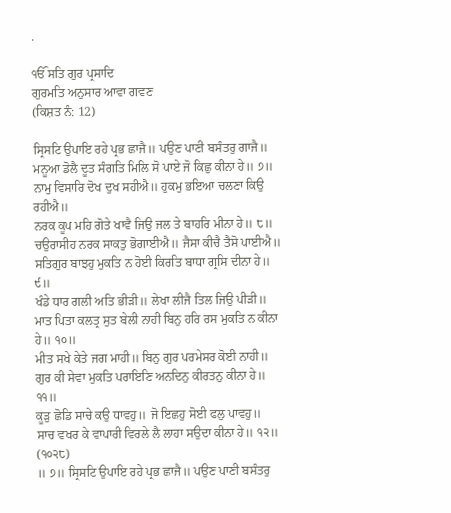.

ੴ ਸਤਿ ਗੁਰ ਪ੍ਰਸਾਦਿ
ਗੁਰਮਤਿ ਅਨੁਸਾਰ ਆਵਾ ਗਵਣ
(ਕਿਸ਼ਤ ਨੰ: 12)

ਸ੍ਰਿਸਟਿ ਉਪਾਇ ਰਹੇ ਪ੍ਰਭ ਛਾਜੈ॥ ਪਉਣ ਪਾਣੀ ਬਸੰਤਰੁ ਗਾਜੈ॥
ਮਨੂਆ ਡੋਲੈ ਦੂਤ ਸੰਗਤਿ ਮਿਲਿ ਸੋ ਪਾਏ ਜੋ ਕਿਛੁ ਕੀਨਾ ਹੇ॥ ੭॥
ਨਾਮੁ ਵਿਸਾਰਿ ਦੋਖ ਦੁਖ ਸਹੀਐ॥ ਹੁਕਮੁ ਭਇਆ ਚਲਣਾ ਕਿਉ ਰਹੀਐ॥
ਨਰਕ ਕੂਪ ਮਹਿ ਗੋਤੇ ਖਾਵੈ ਜਿਉ ਜਲ ਤੇ ਬਾਹਰਿ ਮੀਨਾ ਹੇ॥ ੮॥
ਚਉਰਾਸੀਹ ਨਰਕ ਸਾਕਤੁ ਭੋਗਾਈਐ॥ ਜੈਸਾ ਕੀਚੈ ਤੈਸੋ ਪਾਈਐ॥
ਸਤਿਗੁਰ ਬਾਝਹੁ ਮੁਕਤਿ ਨ ਹੋਈ ਕਿਰਤਿ ਬਾਧਾ ਗ੍ਰਸਿ ਦੀਨਾ ਹੇ॥ ੯॥
ਖੰਡੇ ਧਾਰ ਗਲੀ ਅਤਿ ਭੀੜੀ॥ ਲੇਖਾ ਲੀਜੈ ਤਿਲ ਜਿਉ ਪੀੜੀ॥
ਮਾਤ ਪਿਤਾ ਕਲਤ੍ਰ ਸੁਤ ਬੇਲੀ ਨਾਹੀ ਬਿਨੁ ਹਰਿ ਰਸ ਮੁਕਤਿ ਨ ਕੀਨਾ ਹੇ॥ ੧੦॥
ਮੀਤ ਸਖੇ ਕੇਤੇ ਜਗ ਮਾਹੀ॥ ਬਿਨੁ ਗੁਰ ਪਰਮੇਸਰ ਕੋਈ ਨਾਹੀ॥
ਗੁਰ ਕੀ ਸੇਵਾ ਮੁਕਤਿ ਪਰਾਇਣਿ ਅਨਦਿਨੁ ਕੀਰਤਨੁ ਕੀਨਾ ਹੇ॥ ੧੧॥
ਕੂੜੁ ਛੋਡਿ ਸਾਚੇ ਕਉ ਧਾਵਹੁ॥ ਜੋ ਇਛਹੁ ਸੋਈ ਫਲੁ ਪਾਵਹੁ॥
ਸਾਚ ਵਖਰ ਕੇ ਵਾਪਾਰੀ ਵਿਰਲੇ ਲੈ ਲਾਹਾ ਸਉਦਾ ਕੀਨਾ ਹੇ॥ ੧੨॥ (੧੦੨੮)
॥ ੭॥ ਸ੍ਰਿਸਟਿ ਉਪਾਇ ਰਹੇ ਪ੍ਰਭ ਛਾਜੈ॥ ਪਉਣ ਪਾਣੀ ਬਸੰਤਰੁ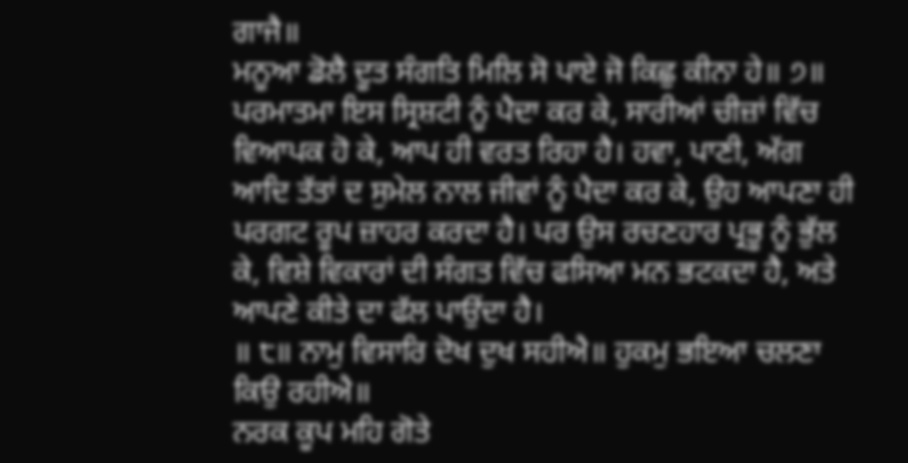ਗਾਜੈ॥
ਮਨੂਆ ਡੋਲੈ ਦੂਤ ਸੰਗਤਿ ਮਿਲਿ ਸੋ ਪਾਏ ਜੋ ਕਿਛੁ ਕੀਨਾ ਹੇ॥ ੭॥
ਪਰਮਾਤਮਾ ਇਸ ਸ੍ਰਿਸ਼ਟੀ ਨੂੰ ਪੈਦਾ ਕਰ ਕੇ, ਸਾਰੀਆਂ ਚੀਜ਼ਾਂ ਵਿੱਚ ਵਿਆਪਕ ਹੋ ਕੇ, ਆਪ ਹੀ ਵਰਤ ਰਿਹਾ ਹੈ। ਹਵਾ, ਪਾਣੀ, ਅੱਗ ਆਦਿ ਤੱਤਾਂ ਦ ਸੁਮੇਲ ਨਾਲ ਜੀਵਾਂ ਨੂੰ ਪੈਦਾ ਕਰ ਕੇ, ਉਹ ਆਪਣਾ ਹੀ ਪਰਗਟ ਰੂਪ ਜ਼ਾਹਰ ਕਰਦਾ ਹੈ। ਪਰ ਉਸ ਰਚਣਹਾਰ ਪ੍ਰਭੂ ਨੂੰ ਭੁੱਲ ਕੇ, ਵਿਸ਼ੇ ਵਿਕਾਰਾਂ ਦੀ ਸੰਗਤ ਵਿੱਚ ਫਸਿਆ ਮਨ ਭਟਕਦਾ ਹੈ, ਅਤੇ ਆਪਣੇ ਕੀਤੇ ਦਾ ਫੱਲ ਪਾਉਂਦਾ ਹੈ।
॥ ੮॥ ਨਾਮੁ ਵਿਸਾਰਿ ਦੋਖ ਦੁਖ ਸਹੀਐ॥ ਹੁਕਮੁ ਭਇਆ ਚਲਣਾ ਕਿਉ ਰਹੀਐ॥
ਨਰਕ ਕੂਪ ਮਹਿ ਗੋਤੇ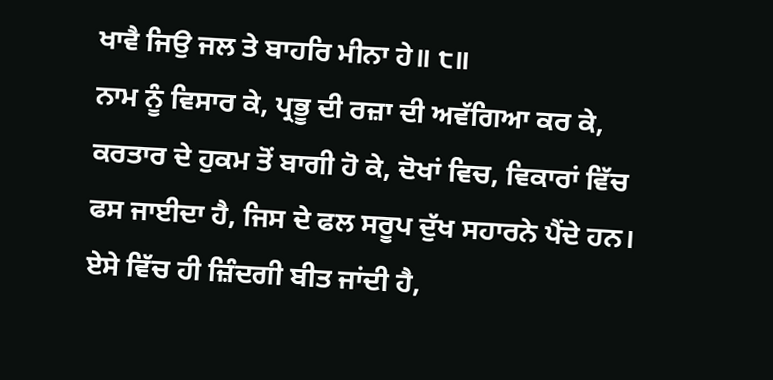ਖਾਵੈ ਜਿਉ ਜਲ ਤੇ ਬਾਹਰਿ ਮੀਨਾ ਹੇ॥ ੮॥
ਨਾਮ ਨੂੰ ਵਿਸਾਰ ਕੇ, ਪ੍ਰਭੂ ਦੀ ਰਜ਼ਾ ਦੀ ਅਵੱਗਿਆ ਕਰ ਕੇ, ਕਰਤਾਰ ਦੇ ਹੁਕਮ ਤੋਂ ਬਾਗੀ ਹੋ ਕੇ, ਦੋਖਾਂ ਵਿਚ, ਵਿਕਾਰਾਂ ਵਿੱਚ ਫਸ ਜਾਈਦਾ ਹੈ, ਜਿਸ ਦੇ ਫਲ ਸਰੂਪ ਦੁੱਖ ਸਹਾਰਨੇ ਪੈਂਦੇ ਹਨ। ਏਸੇ ਵਿੱਚ ਹੀ ਜ਼ਿੰਦਗੀ ਬੀਤ ਜਾਂਦੀ ਹੈ,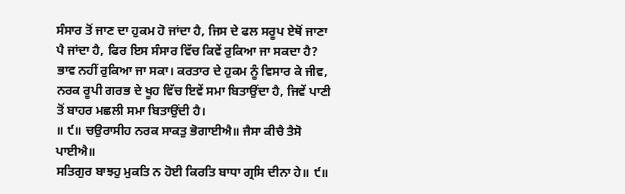ਸੰਸਾਰ ਤੋਂ ਜਾਣ ਦਾ ਹੁਕਮ ਹੋ ਜਾਂਦਾ ਹੈ, ਜਿਸ ਦੇ ਫਲ ਸਰੂਪ ਏਥੋਂ ਜਾਣਾ ਪੈ ਜਾਂਦਾ ਹੈ, ਫਿਰ ਇਸ ਸੰਸਾਰ ਵਿੱਚ ਕਿਵੇਂ ਰੁਕਿਆ ਜਾ ਸਕਦਾ ਹੈ? ਭਾਵ ਨਹੀਂ ਰੁਕਿਆ ਜਾ ਸਕਾ। ਕਰਤਾਰ ਦੇ ਹੁਕਮ ਨੂੰ ਵਿਸਾਰ ਕੇ ਜੀਵ, ਨਰਕ ਰੂਪੀ ਗਰਭ ਦੇ ਖੂਹ ਵਿੱਚ ਇਵੇਂ ਸਮਾ ਬਿਤਾਉਂਦਾ ਹੈ, ਜਿਵੇਂ ਪਾਣੀ ਤੋਂ ਬਾਹਰ ਮਛਲੀ ਸਮਾ ਬਿਤਾਉਂਦੀ ਹੈ।
॥ ੯॥ ਚਉਰਾਸੀਹ ਨਰਕ ਸਾਕਤੁ ਭੋਗਾਈਐ॥ ਜੈਸਾ ਕੀਚੈ ਤੈਸੋ ਪਾਈਐ॥
ਸਤਿਗੁਰ ਬਾਝਹੁ ਮੁਕਤਿ ਨ ਹੋਈ ਕਿਰਤਿ ਬਾਧਾ ਗ੍ਰਸਿ ਦੀਨਾ ਹੇ॥ ੯॥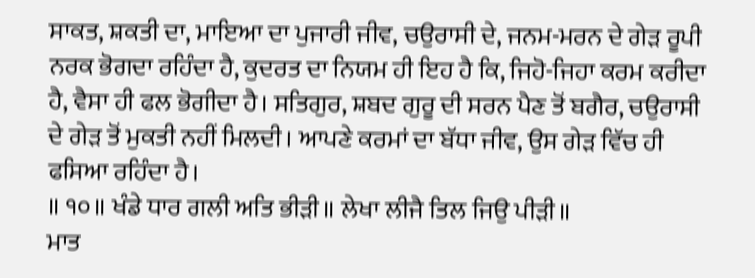ਸਾਕਤ, ਸ਼ਕਤੀ ਦਾ, ਮਾਇਆ ਦਾ ਪੁਜਾਰੀ ਜੀਵ, ਚਉਰਾਸੀ ਦੇ, ਜਨਮ-ਮਰਨ ਦੇ ਗੇੜ ਰੂਪੀ ਨਰਕ ਭੋਗਦਾ ਰਹਿੰਦਾ ਹੈ, ਕੁਦਰਤ ਦਾ ਨਿਯਮ ਹੀ ਇਹ ਹੈ ਕਿ, ਜਿਹੋ-ਜਿਹਾ ਕਰਮ ਕਰੀਦਾ ਹੈ, ਵੈਸਾ ਹੀ ਫਲ ਭੋਗੀਦਾ ਹੈ। ਸਤਿਗੁਰ, ਸ਼ਬਦ ਗੁਰੂ ਦੀ ਸਰਨ ਪੈਣ ਤੋਂ ਬਗੈਰ, ਚਉਰਾਸੀ ਦੇ ਗੇੜ ਤੋਂ ਮੁਕਤੀ ਨਹੀਂ ਮਿਲਦੀ। ਆਪਣੇ ਕਰਮਾਂ ਦਾ ਬੱਧਾ ਜੀਵ, ਉਸ ਗੇੜ ਵਿੱਚ ਹੀ ਫਸਿਆ ਰਹਿੰਦਾ ਹੈ।
॥ ੧੦॥ ਖੰਡੇ ਧਾਰ ਗਲੀ ਅਤਿ ਭੀੜੀ॥ ਲੇਖਾ ਲੀਜੈ ਤਿਲ ਜਿਉ ਪੀੜੀ॥
ਮਾਤ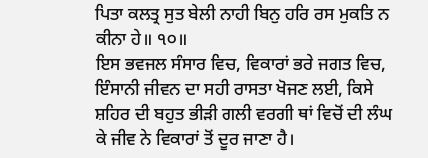ਪਿਤਾ ਕਲਤ੍ਰ ਸੁਤ ਬੇਲੀ ਨਾਹੀ ਬਿਨੁ ਹਰਿ ਰਸ ਮੁਕਤਿ ਨ ਕੀਨਾ ਹੇ॥ ੧੦॥
ਇਸ ਭਵਜਲ ਸੰਸਾਰ ਵਿਚ, ਵਿਕਾਰਾਂ ਭਰੇ ਜਗਤ ਵਿਚ, ਇੰਸਾਨੀ ਜੀਵਨ ਦਾ ਸਹੀ ਰਾਸਤਾ ਖੋਜਣ ਲਈ, ਕਿਸੇ ਸ਼ਹਿਰ ਦੀ ਬਹੁਤ ਭੀੜੀ ਗਲੀ ਵਰਗੀ ਥਾਂ ਵਿਚੋਂ ਦੀ ਲੰਘ ਕੇ ਜੀਵ ਨੇ ਵਿਕਾਰਾਂ ਤੋਂ ਦੂਰ ਜਾਣਾ ਹੈ।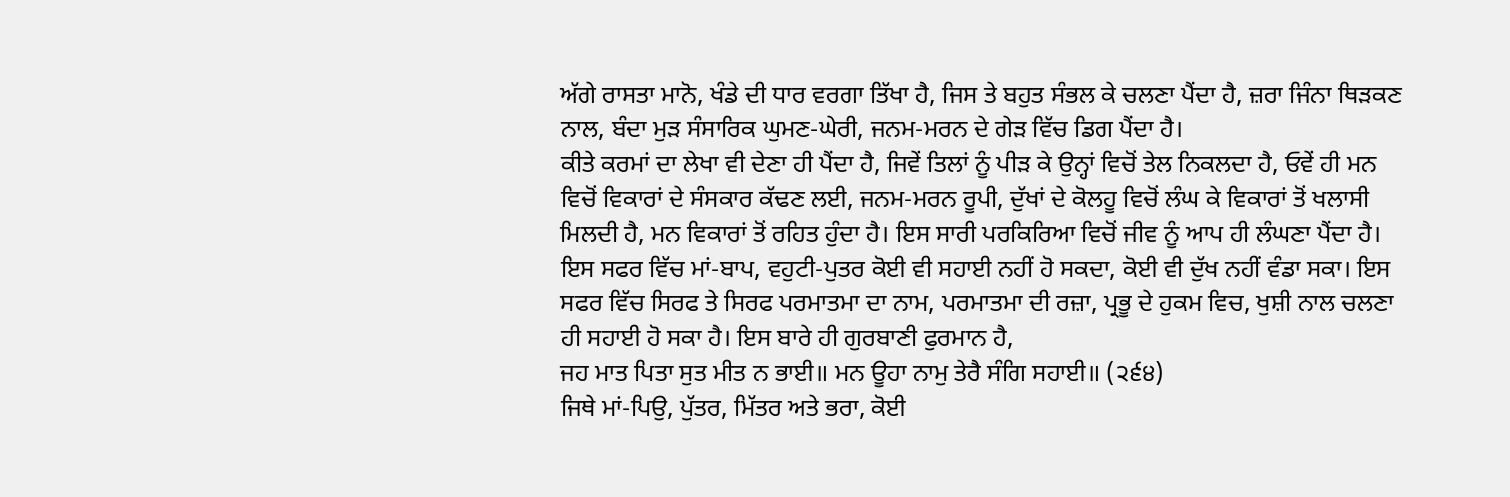ਅੱਗੇ ਰਾਸਤਾ ਮਾਨੋ, ਖੰਡੇ ਦੀ ਧਾਰ ਵਰਗਾ ਤਿੱਖਾ ਹੈ, ਜਿਸ ਤੇ ਬਹੁਤ ਸੰਭਲ ਕੇ ਚਲਣਾ ਪੈਂਦਾ ਹੈ, ਜ਼ਰਾ ਜਿੰਨਾ ਥਿੜਕਣ ਨਾਲ, ਬੰਦਾ ਮੁੜ ਸੰਸਾਰਿਕ ਘੁਮਣ-ਘੇਰੀ, ਜਨਮ-ਮਰਨ ਦੇ ਗੇੜ ਵਿੱਚ ਡਿਗ ਪੈਂਦਾ ਹੈ।
ਕੀਤੇ ਕਰਮਾਂ ਦਾ ਲੇਖਾ ਵੀ ਦੇਣਾ ਹੀ ਪੈਂਦਾ ਹੈ, ਜਿਵੇਂ ਤਿਲਾਂ ਨੂੰ ਪੀੜ ਕੇ ਉਨ੍ਹਾਂ ਵਿਚੋਂ ਤੇਲ ਨਿਕਲਦਾ ਹੈ, ਓਵੇਂ ਹੀ ਮਨ ਵਿਚੋਂ ਵਿਕਾਰਾਂ ਦੇ ਸੰਸਕਾਰ ਕੱਢਣ ਲਈ, ਜਨਮ-ਮਰਨ ਰੂਪੀ, ਦੁੱਖਾਂ ਦੇ ਕੋਲਹੂ ਵਿਚੋਂ ਲੰਘ ਕੇ ਵਿਕਾਰਾਂ ਤੋਂ ਖਲਾਸੀ ਮਿਲਦੀ ਹੈ, ਮਨ ਵਿਕਾਰਾਂ ਤੋਂ ਰਹਿਤ ਹੁੰਦਾ ਹੈ। ਇਸ ਸਾਰੀ ਪਰਕਿਰਿਆ ਵਿਚੋਂ ਜੀਵ ਨੂੰ ਆਪ ਹੀ ਲੰਘਣਾ ਪੈਂਦਾ ਹੈ। ਇਸ ਸਫਰ ਵਿੱਚ ਮਾਂ-ਬਾਪ, ਵਹੁਟੀ-ਪੁਤਰ ਕੋਈ ਵੀ ਸਹਾਈ ਨਹੀਂ ਹੋ ਸਕਦਾ, ਕੋਈ ਵੀ ਦੁੱਖ ਨਹੀਂ ਵੰਡਾ ਸਕਾ। ਇਸ ਸਫਰ ਵਿੱਚ ਸਿਰਫ ਤੇ ਸਿਰਫ ਪਰਮਾਤਮਾ ਦਾ ਨਾਮ, ਪਰਮਾਤਮਾ ਦੀ ਰਜ਼ਾ, ਪ੍ਰਭੂ ਦੇ ਹੁਕਮ ਵਿਚ, ਖੁਸ਼ੀ ਨਾਲ ਚਲਣਾ ਹੀ ਸਹਾਈ ਹੋ ਸਕਾ ਹੈ। ਇਸ ਬਾਰੇ ਹੀ ਗੁਰਬਾਣੀ ਫੁਰਮਾਨ ਹੈ,
ਜਹ ਮਾਤ ਪਿਤਾ ਸੁਤ ਮੀਤ ਨ ਭਾਈ॥ ਮਨ ਊਹਾ ਨਾਮੁ ਤੇਰੈ ਸੰਗਿ ਸਹਾਈ॥ (੨੬੪)
ਜਿਥੇ ਮਾਂ-ਪਿਉ, ਪੁੱਤਰ, ਮਿੱਤਰ ਅਤੇ ਭਰਾ, ਕੋਈ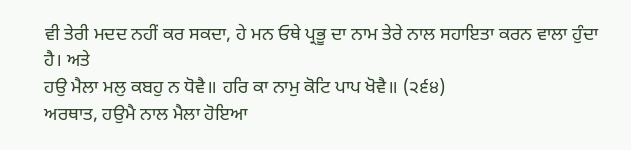ਵੀ ਤੇਰੀ ਮਦਦ ਨਹੀਂ ਕਰ ਸਕਦਾ, ਹੇ ਮਨ ਓਥੇ ਪ੍ਰਭੂ ਦਾ ਨਾਮ ਤੇਰੇ ਨਾਲ ਸਹਾਇਤਾ ਕਰਨ ਵਾਲਾ ਹੁੰਦਾ ਹੈ। ਅਤੇ
ਹਉ ਮੈਲਾ ਮਲੁ ਕਬਹੁ ਨ ਧੋਵੈ॥ ਹਰਿ ਕਾ ਨਾਮੁ ਕੋਟਿ ਪਾਪ ਖੋਵੈ॥ (੨੬੪)
ਅਰਥਾਤ, ਹਉਮੈ ਨਾਲ ਮੈਲਾ ਹੋਇਆ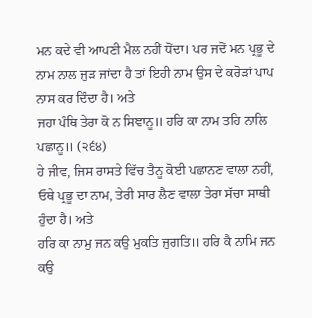ਮਨ ਕਦੇ ਵੀ ਆਪਣੀ ਮੈਲ ਨਹੀਂ ਧੋਂਦਾ। ਪਰ ਜਦੋਂ ਮਨ ਪ੍ਰਭੂ ਦੇ ਨਾਮ ਨਾਲ ਜੁੜ ਜਾਂਦਾ ਹੈ ਤਾਂ ਇਹੀ ਨਾਮ ਉਸ ਦੇ ਕਰੋੜਾਂ ਪਾਪ ਨਾਸ ਕਰ ਦਿੰਦਾ ਹੈ। ਅਤੇ
ਜਹਾ ਪੰਥਿ ਤੇਰਾ ਕੋ ਨ ਸਿਞਾਨੂ॥ ਹਰਿ ਕਾ ਨਾਮ ਤਹਿ ਨਾਲਿ ਪਛਾਨੂ॥ (੨੬੪)
ਹੇ ਜੀਵ, ਜਿਸ ਰਾਸਤੇ ਵਿੱਚ ਤੈਨੂ ਕੋਈ ਪਛਾਨਣ ਵਾਲਾ ਨਹੀਂ, ਓਥੇ ਪ੍ਰਭੂ ਦਾ ਨਾਮ, ਤੇਰੀ ਸਾਰ ਲੈਣ ਵਾਲਾ ਤੇਰਾ ਸੱਚਾ ਸਾਥੀ ਹੁੰਦਾ ਹੈ। ਅਤੇ
ਹਰਿ ਕਾ ਨਾਮੁ ਜਨ ਕਉ ਮੁਕਤਿ ਜੁਗਤਿ॥ ਹਰਿ ਕੈ ਨਾਮਿ ਜਨ ਕਉ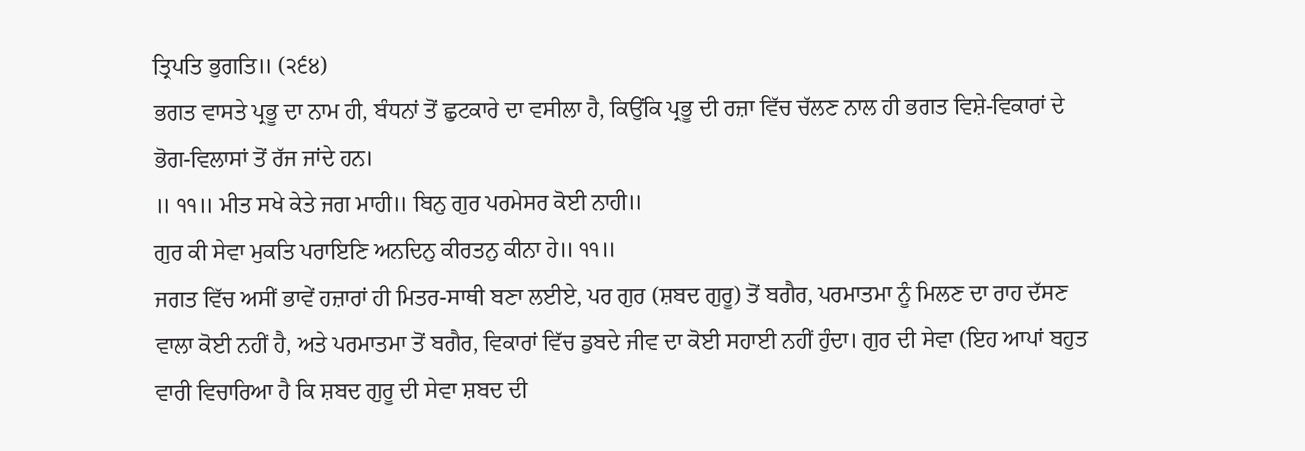ਤ੍ਰਿਪਤਿ ਭੁਗਤਿ॥ (੨੬੪)
ਭਗਤ ਵਾਸਤੇ ਪ੍ਰਭੂ ਦਾ ਨਾਮ ਹੀ, ਬੰਧਨਾਂ ਤੋਂ ਛੁਟਕਾਰੇ ਦਾ ਵਸੀਲਾ ਹੈ, ਕਿਉਂਕਿ ਪ੍ਰਭੂ ਦੀ ਰਜ਼ਾ ਵਿੱਚ ਚੱਲਣ ਨਾਲ ਹੀ ਭਗਤ ਵਿਸ਼ੇ-ਵਿਕਾਰਾਂ ਦੇ ਭੋਗ-ਵਿਲਾਸਾਂ ਤੋਂ ਰੱਜ ਜਾਂਦੇ ਹਨ।
॥ ੧੧॥ ਮੀਤ ਸਖੇ ਕੇਤੇ ਜਗ ਮਾਹੀ॥ ਬਿਨੁ ਗੁਰ ਪਰਮੇਸਰ ਕੋਈ ਨਾਹੀ॥
ਗੁਰ ਕੀ ਸੇਵਾ ਮੁਕਤਿ ਪਰਾਇਣਿ ਅਨਦਿਨੁ ਕੀਰਤਨੁ ਕੀਨਾ ਹੇ॥ ੧੧॥
ਜਗਤ ਵਿੱਚ ਅਸੀਂ ਭਾਵੇਂ ਹਜ਼ਾਰਾਂ ਹੀ ਮਿਤਰ-ਸਾਥੀ ਬਣਾ ਲਈਏ, ਪਰ ਗੁਰ (ਸ਼ਬਦ ਗੁਰੂ) ਤੋਂ ਬਗੈਰ, ਪਰਮਾਤਮਾ ਨੂੰ ਮਿਲਣ ਦਾ ਰਾਹ ਦੱਸਣ ਵਾਲਾ ਕੋਈ ਨਹੀਂ ਹੈ, ਅਤੇ ਪਰਮਾਤਮਾ ਤੋਂ ਬਗੈਰ, ਵਿਕਾਰਾਂ ਵਿੱਚ ਡੁਬਦੇ ਜੀਵ ਦਾ ਕੋਈ ਸਹਾਈ ਨਹੀਂ ਹੁੰਦਾ। ਗੁਰ ਦੀ ਸੇਵਾ (ਇਹ ਆਪਾਂ ਬਹੁਤ ਵਾਰੀ ਵਿਚਾਰਿਆ ਹੈ ਕਿ ਸ਼ਬਦ ਗੁਰੂ ਦੀ ਸੇਵਾ ਸ਼ਬਦ ਦੀ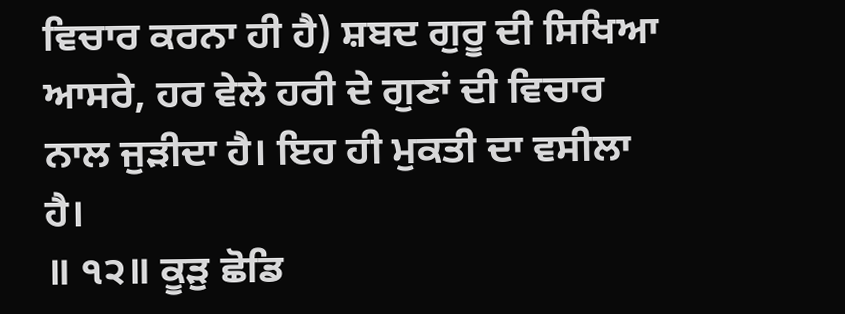ਵਿਚਾਰ ਕਰਨਾ ਹੀ ਹੈ) ਸ਼ਬਦ ਗੁਰੂ ਦੀ ਸਿਖਿਆ ਆਸਰੇ, ਹਰ ਵੇਲੇ ਹਰੀ ਦੇ ਗੁਣਾਂ ਦੀ ਵਿਚਾਰ ਨਾਲ ਜੁੜੀਦਾ ਹੈ। ਇਹ ਹੀ ਮੁਕਤੀ ਦਾ ਵਸੀਲਾ ਹੈ।
॥ ੧੨॥ ਕੂੜੁ ਛੋਡਿ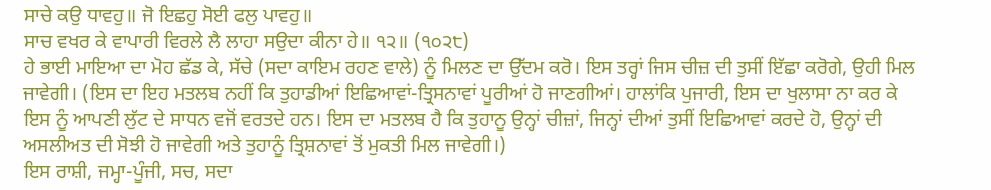ਸਾਚੇ ਕਉ ਧਾਵਹੁ॥ ਜੋ ਇਛਹੁ ਸੋਈ ਫਲੁ ਪਾਵਹੁ॥
ਸਾਚ ਵਖਰ ਕੇ ਵਾਪਾਰੀ ਵਿਰਲੇ ਲੈ ਲਾਹਾ ਸਉਦਾ ਕੀਨਾ ਹੇ॥ ੧੨॥ (੧੦੨੮)
ਹੇ ਭਾਈ ਮਾਇਆ ਦਾ ਮੋਹ ਛੱਡ ਕੇ, ਸੱਚੇ (ਸਦਾ ਕਾਇਮ ਰਹਣ ਵਾਲੇ) ਨੂੰ ਮਿਲਣ ਦਾ ਉੱਦਮ ਕਰੋ। ਇਸ ਤਰ੍ਹਾਂ ਜਿਸ ਚੀਜ਼ ਦੀ ਤੁਸੀਂ ਇੱਛਾ ਕਰੋਗੇ, ਉਹੀ ਮਿਲ ਜਾਵੇਗੀ। (ਇਸ ਦਾ ਇਹ ਮਤਲਬ ਨਹੀਂ ਕਿ ਤੁਹਾਡੀਆਂ ਇਛਿਆਵਾਂ-ਤ੍ਰਿਸਨਾਵਾਂ ਪੂਰੀਆਂ ਹੋ ਜਾਣਗੀਆਂ। ਹਾਲਾਂਕਿ ਪੁਜਾਰੀ, ਇਸ ਦਾ ਖੁਲਾਸਾ ਨਾ ਕਰ ਕੇ ਇਸ ਨੂੰ ਆਪਣੀ ਲੁੱਟ ਦੇ ਸਾਧਨ ਵਜੋਂ ਵਰਤਦੇ ਹਨ। ਇਸ ਦਾ ਮਤਲਬ ਹੈ ਕਿ ਤੁਹਾਨੂ ਉਨ੍ਹਾਂ ਚੀਜ਼ਾਂ, ਜਿਨ੍ਹਾਂ ਦੀਆਂ ਤੁਸੀਂ ਇਛਿਆਵਾਂ ਕਰਦੇ ਹੋ, ਉਨ੍ਹਾਂ ਦੀ ਅਸਲੀਅਤ ਦੀ ਸੋਝੀ ਹੋ ਜਾਵੇਗੀ ਅਤੇ ਤੁਹਾਨੂੰ ਤ੍ਰਿਸ਼ਨਾਵਾਂ ਤੋਂ ਮੁਕਤੀ ਮਿਲ ਜਾਵੇਗੀ।)
ਇਸ ਰਾਸ਼ੀ, ਜਮ੍ਹਾ-ਪੂੰਜੀ, ਸਚ, ਸਦਾ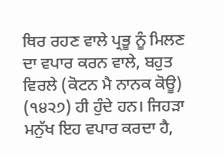ਥਿਰ ਰਹਣ ਵਾਲੇ ਪ੍ਰਭੂ ਨੂੰ ਮਿਲਣ ਦਾ ਵਪਾਰ ਕਰਨ ਵਾਲੇ, ਬਹੁਤ ਵਿਰਲੇ (ਕੋਟਨ ਮੈ ਨਾਨਕ ਕੋਊ) (੧੪੨੭) ਹੀ ਹੁੰਦੇ ਹਨ। ਜਿਹੜਾ ਮਨੁੱਖ ਇਹ ਵਪਾਰ ਕਰਦਾ ਹੈ,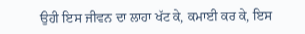ਉਹੀ ਇਸ ਜੀਵਨ ਦਾ ਲਾਹਾ ਖੱਟ ਕੇ, ਕਮਾਈ ਕਰ ਕੇ, ਇਸ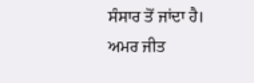ਸੰਸਾਰ ਤੋਂ ਜਾਂਦਾ ਹੈ।
ਅਮਰ ਜੀਤ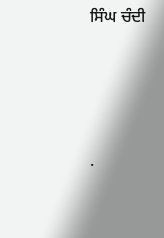ਸਿੰਘ ਚੰਦੀ




.